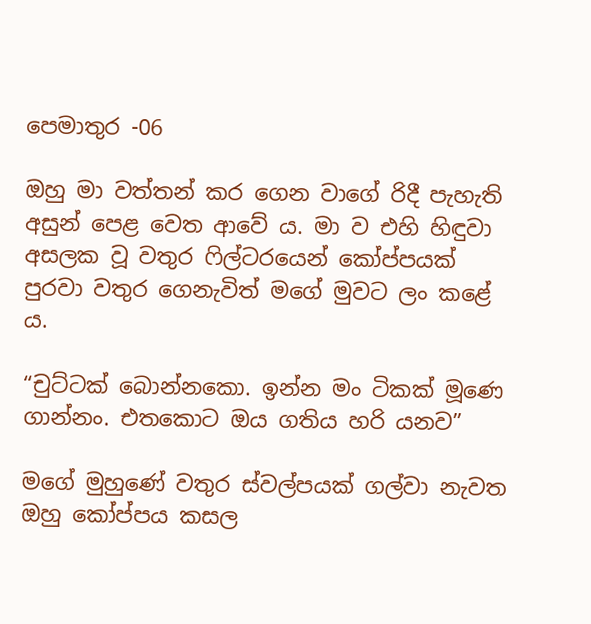පෙමාතුර -06

ඔහු මා වත්තන් කර ගෙන වාගේ රිදී පැහැති අසුන් පෙළ වෙත ආවේ ය. මා ව එහි හිඳුවා අසලක වූ වතුර ෆිල්ටරයෙන් කෝප්පයක් පුරවා වතුර ගෙනැවිත් මගේ මුවට ලං කළේ ය.

“චුට්ටක් බොන්නකො. ඉන්න මං ටිකක් මූණෙ ගාන්නං. එතකොට ඔය ගතිය හරි යනව”

මගේ මුහුණේ වතුර ස්වල්පයක් ගල්වා නැවත ඔහු කෝප්පය කසල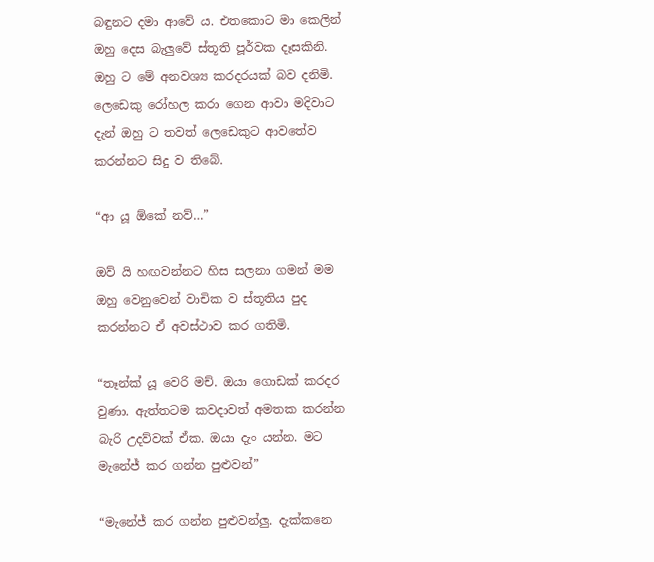බඳුනට දමා ආවේ ය. එතකොට මා කෙලින් ඔහු දෙස බැලුවේ ස්තූති පූර්වක දෑසකිනි. ඔහු ට මේ අනවශ්‍ය කරදරයක් බව දනිමි. ලෙඩෙකු රෝහල කරා ගෙන ආවා මදිවාට දැන් ඔහු ට තවත් ලෙඩෙකුට ආවතේව කරන්නට සිදු ව තිබේ.

“ආ යූ ඕකේ නව්…”

ඔව් යි හඟවන්නට හිස සලනා ගමන් මම ඔහු වෙනුවෙන් වාචික ව ස්තූතිය පුද කරන්නට ඒ අවස්ථාව කර ගතිමි.

“තෑන්ක් යූ වෙරි මච්. ඔයා ගොඩක් කරදර වුණා. ඇත්තටම කවදාවත් අමතක කරන්න බැරි උදව්වක් ඒක. ඔයා දැං යන්න. මට මැනේජ් කර ගන්න පුළුවන්”

“මැනේජ් කර ගන්න පුළුවන්ලු. දැක්කනෙ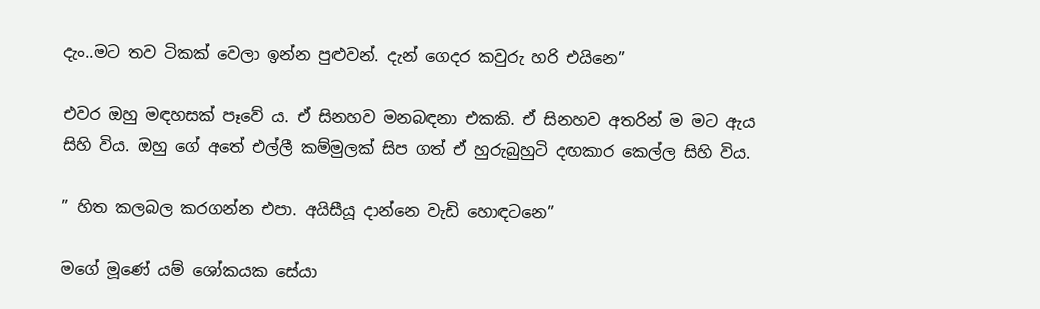දැං..මට තව ටිකක් වෙලා ඉන්න පුළුවන්. දැන් ගෙදර කවුරු හරි එයිනෙ”

එවර ඔහු මඳහසක් පෑවේ ය. ඒ සිනහව මනබඳනා එකකි. ඒ සිනහව අතරින් ම මට ඇය සිහි විය. ඔහු ගේ අතේ එල්ලී කම්මුලක් සිප ගත් ඒ හුරුබුහුටි දඟකාර කෙල්ල සිහි විය.

” හිත කලබල කරගන්න එපා. අයිසීයූ දාන්නෙ වැඩි හොඳටනෙ”

මගේ මූණේ යම් ශෝකයක සේයා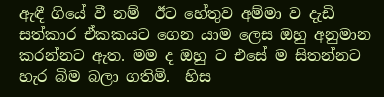ඇඳී ගියේ වී නම්  ඊට හේතුව අම්මා ව දැඩි සත්කාර ඒකකයට ගෙන යාම ලෙස ඔහු අනුමාන කරන්නට ඇත. මම ද ඔහු ට එසේ ම සිතන්නට හැර බිම බලා ගතිමි.  හිස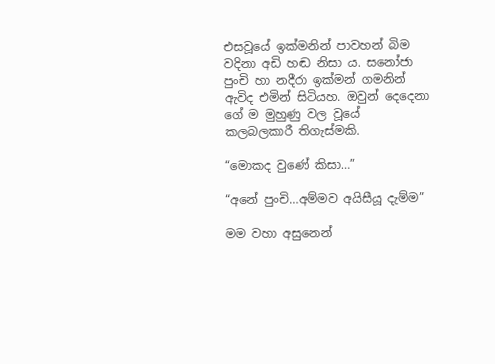එසවූයේ ඉක්මනින් පාවහන් බිම වදිනා අඩි හඬ නිසා ය. සනෝජා පුංචි හා නදීරා ඉක්මන් ගමනින් ඇවිද එමින් සිටියහ. ඔවුන් දෙදෙනා ගේ ම මුහුණු වල වූයේ කලබලකාරී තිගැස්මකි.

“මොකද වුණේ කිසා…”

“අනේ පුංචි…අම්මව අයිසීයූ දැම්ම”

මම වහා අසුනෙන්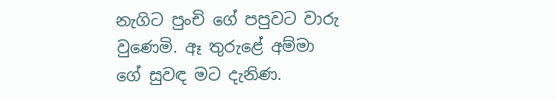නැගිට පුංචි ගේ පපුවට වාරු වුණෙමි. ඈ තුරුළේ අම්මා ගේ සුවඳ මට දැනිණ.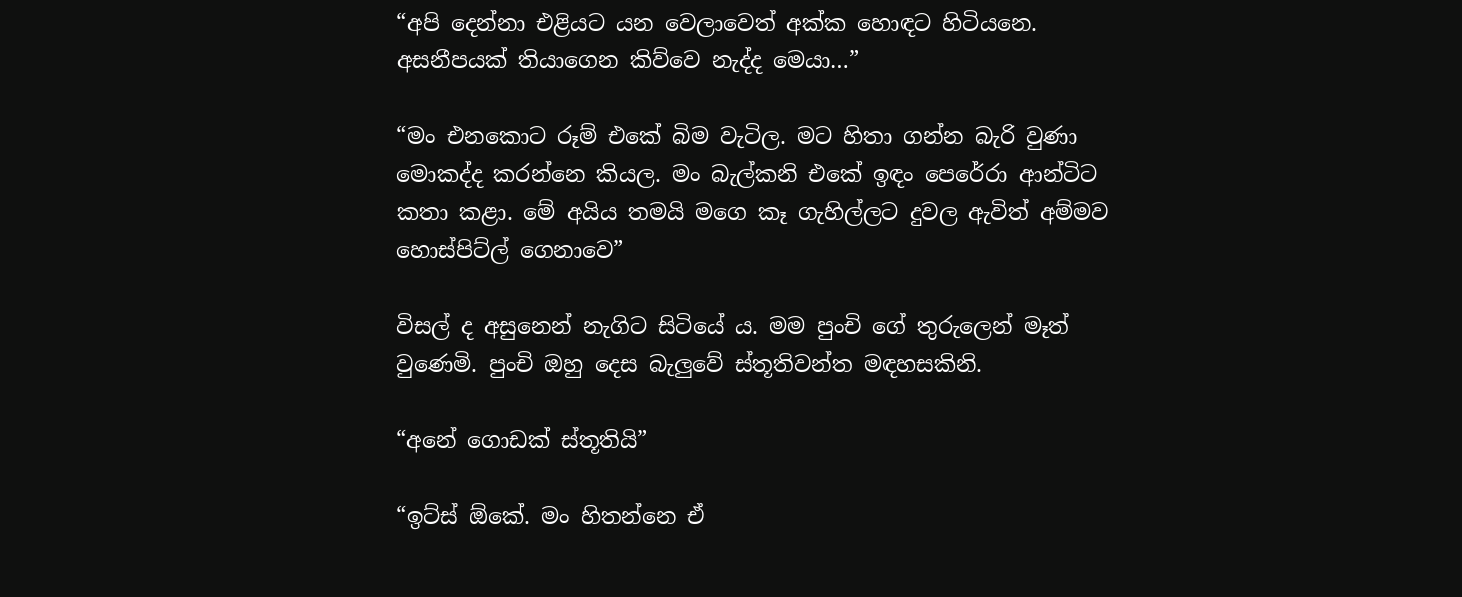“අපි දෙන්නා එළියට යන වෙලාවෙත් අක්ක හොඳට හිටියනෙ. අසනීපයක් තියාගෙන කිව්වෙ නැද්ද මෙයා…”

“මං එනකොට රූම් එකේ බිම වැටිල. මට හිතා ගන්න බැරි වුණා මොකද්ද කරන්නෙ කියල. මං බැල්කනි එකේ ඉඳං පෙරේරා ආන්ටිට කතා කළා. මේ අයිය තමයි මගෙ කෑ ගැහිල්ලට දුවල ඇවිත් අම්මව හොස්පිට්ල් ගෙනාවෙ”

විසල් ද අසුනෙන් නැගිට සිටියේ ය. මම පුංචි ගේ තුරුලෙන් මෑත් වුණෙමි. පුංචි ඔහු දෙස බැලුවේ ස්තූතිවන්ත මඳහසකිනි.

“අනේ ගොඩක් ස්තූතියි”

“ඉට්ස් ඕකේ. මං හිතන්නෙ ඒ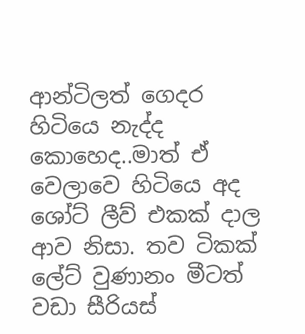ආන්ටිලත් ගෙදර හිටියෙ නැද්ද කොහෙද..මාත් ඒ වෙලාවෙ හිටියෙ අද ශෝට් ලීව් එකක් දාල ආව නිසා. තව ටිකක් ලේට් වුණානං මීටත් වඩා සීරියස්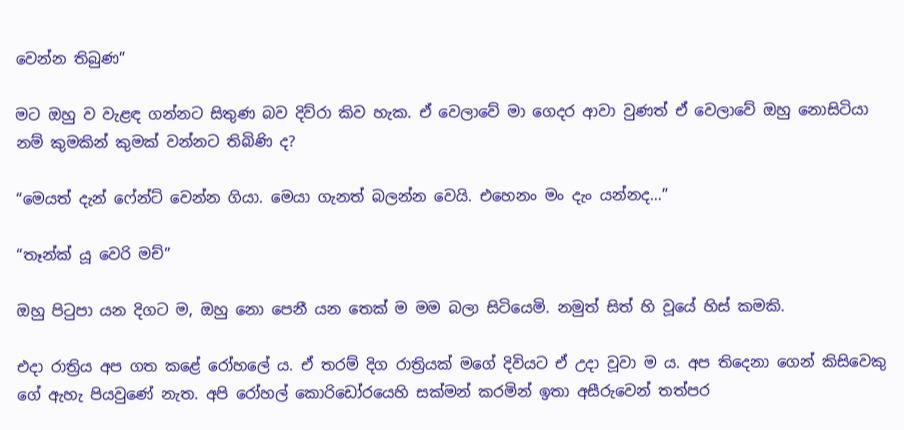වෙන්න තිබුණ”

මට ඔහු ව වැළඳ ගන්නට සිතුණ බව දිව්රා කිව හැක. ඒ වෙලාවේ මා ගෙදර ආවා වුණත් ඒ වෙලාවේ ඔහු නොසිටියා නම් කුමකින් කුමක් වන්නට තිබිණි ද?

“මෙයත් දැන් ෆේන්ට් වෙන්න ගියා. මෙයා ගැනත් බලන්න වෙයි. එහෙනං මං දැං යන්නද…”

“තෑන්ක් යූ වෙරි මච්”

ඔහු පිටුපා යන දිගට ම, ඔහු නො පෙනී යන තෙක් ම මම බලා සිටියෙමි. නමුත් සිත් හි වූයේ හිස් කමකි.

එදා රාත්‍රිය අප ගත කළේ රෝහලේ ය. ඒ තරම් දිග රාත්‍රියක් මගේ දිවියට ඒ උදා වූවා ම ය. අප තිදෙනා ගෙන් කිසිවෙකු ගේ ඇහැ පියවුණේ නැත. අපි රෝහල් කොරිඩෝරයෙහි සක්මන් කරමින් ඉතා අසීරුවෙන් තත්පර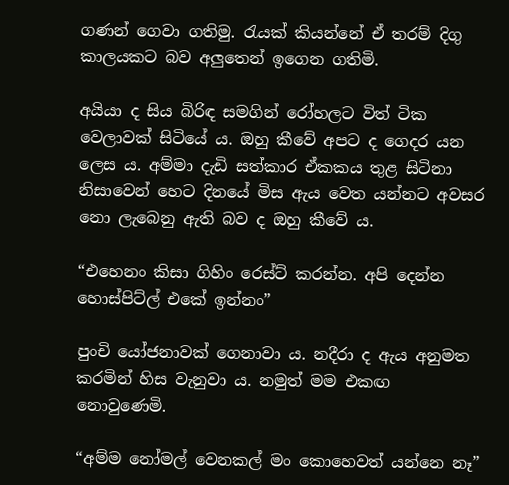ගණන් ගෙවා ගතිමු. රැයක් කියන්නේ ඒ තරම් දිගු කාලයකට බව අලුතෙන් ඉගෙන ගතිමි.

අයියා ද සිය බිරිඳ සමගින් රෝහලට විත් ටික වෙලාවක් සිටියේ ය. ඔහු කීවේ අපට ද ගෙදර යන ලෙස ය. අම්මා දැඩි සත්කාර ඒකකය තුළ සිටිනා නිසාවෙන් හෙට දිනයේ මිස ඇය වෙත යන්නට අවසර නො ලැබෙනු ඇති බව ද ඔහු කීවේ ය.

“එහෙනං කිසා ගිහිං රෙස්ට් කරන්න. අපි දෙන්න හොස්පිට්ල් එකේ ඉන්නං”

පුංචි යෝජනාවක් ගෙනාවා ය. නදීරා ද ඇය අනුමත කරමින් හිස වැනුවා ය. නමුත් මම එකඟ නොවුණෙමි.

“අම්ම නෝමල් වෙනකල් මං කොහෙවත් යන්නෙ නෑ”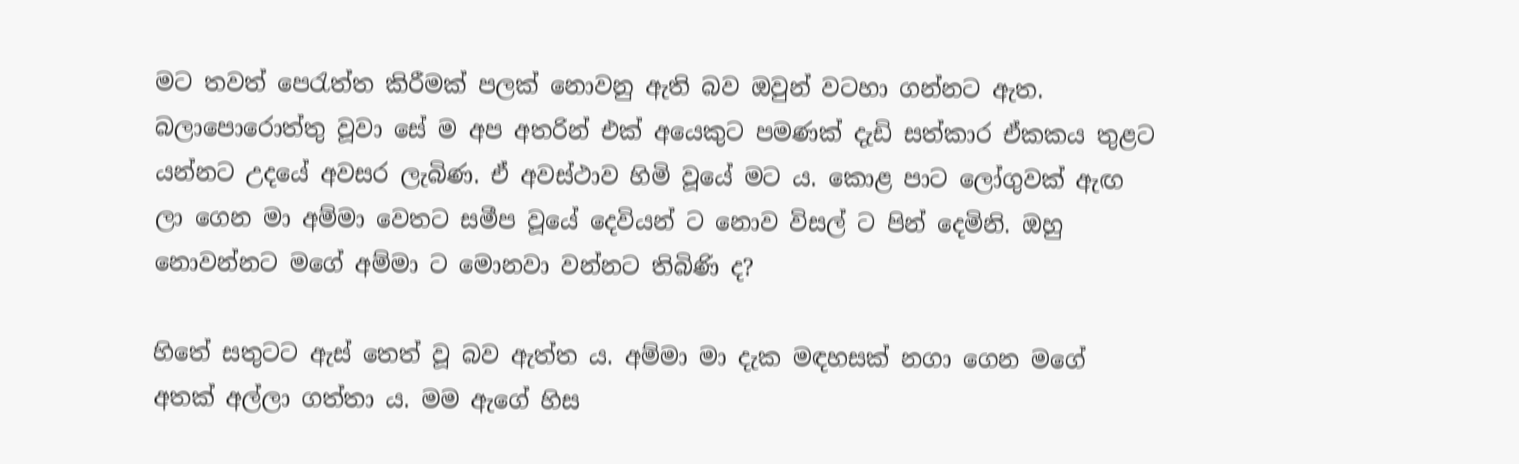මට තවත් පෙරැත්ත කිරීමක් පලක් නොවනු ඇති බව ඔවුන් වටහා ගන්නට ඇත. බලාපොරොත්තු වූවා සේ ම අප අතරින් එක් අයෙකුට පමණක් දැඩි සත්කාර ඒකකය තුළට යන්නට උදයේ අවසර ලැබිණ. ඒ අවස්ථාව හිමි වූයේ මට ය. කොළ පාට ලෝගුවක් ඇඟ ලා ගෙන මා අම්මා වෙතට සමීප වූයේ දෙවියන් ට නොව විසල් ට පින් දෙමිනි. ඔහු නොවන්නට මගේ අම්මා ට මොනවා වන්නට තිබිණි ද?

හිතේ සතුටට ඇස් තෙත් වූ බව ඇත්ත ය. අම්මා මා දැක මඳහසක් නගා ගෙන මගේ අතක් අල්ලා ගත්තා ය. මම ඇගේ හිස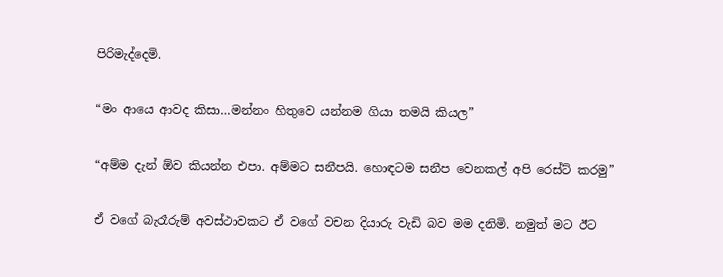පිරිමැද්දෙමි.

“මං ආයෙ ආවද කිසා…මන්නං හිතුවෙ යන්නම ගියා තමයි කියල”

“අම්ම දැන් ඕව කියන්න එපා. අම්මට සනීපයි. හොඳටම සනීප වෙනකල් අපි රෙස්ට් කරමු”

ඒ වගේ බැරෑරුම් අවස්ථාවකට ඒ වගේ වචන දියාරු වැඩි බව මම දනිමි. නමුත් මට ඊට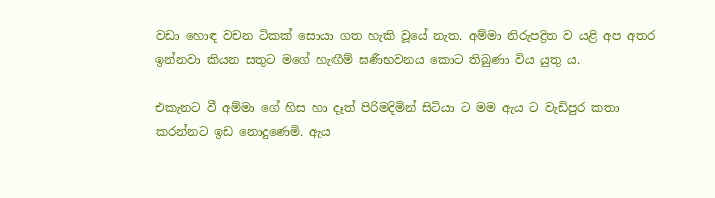වඩා හොඳ වචන ටිකක් සොයා ගත හැකි වූයේ නැත. අම්මා නිරුපද්‍රිත ව යළි අප අතර ඉන්නවා කියන සතුට මගේ හැඟීම් ඝණීභවනය කොට තිබුණා විය යුතු ය.

එකැනට වී අම්මා ගේ හිස හා දෑත් පිරිමදිමින් සිටියා ට මම ඇය ට වැඩිපුර කතා කරන්නට ඉඩ නොදුණෙමි. ඇය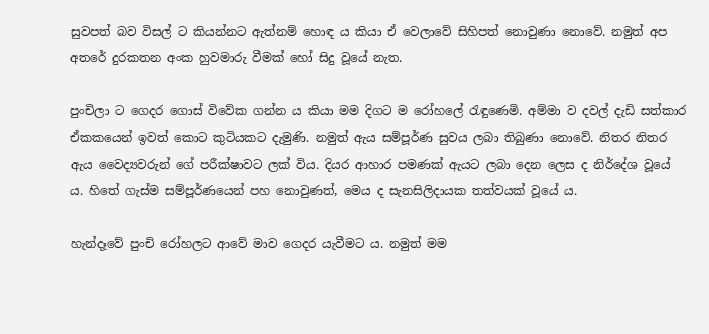සුවපත් බව විසල් ට කියන්නට ඇත්නම් හොඳ ය කියා ඒ වෙලාවේ සිහිපත් නොවුණා නොවේ. නමුත් අප අතරේ දුරකතන අංක හුවමාරු වීමක් හෝ සිදු වූයේ නැත.

පුංචිලා ට ගෙදර ගොස් විවේක ගන්න ය කියා මම දිගට ම රෝහලේ රැඳුණෙමි. අම්මා ව දවල් දැඩි සත්කාර ඒකකයෙන් ඉවත් කොට කුටියකට දැමුණි. නමුත් ඇය සම්පූර්ණ සුවය ලබා තිබුණා නොවේ. නිතර නිතර ඇය වෛද්‍යවරුන් ගේ පරීක්ෂාවට ලක් විය. දියර ආහාර පමණක් ඇයට ලබා දෙන ලෙස ද නිර්දේශ වූයේ ය. හිතේ ගැස්ම සම්පූර්ණයෙන් පහ නොවුණත්, මෙය ද සැනසිලිදායක තත්වයක් වූයේ ය.

හැන්දෑවේ පුංචි රෝහලට ආවේ මාව ගෙදර යැවීමට ය. නමුත් මම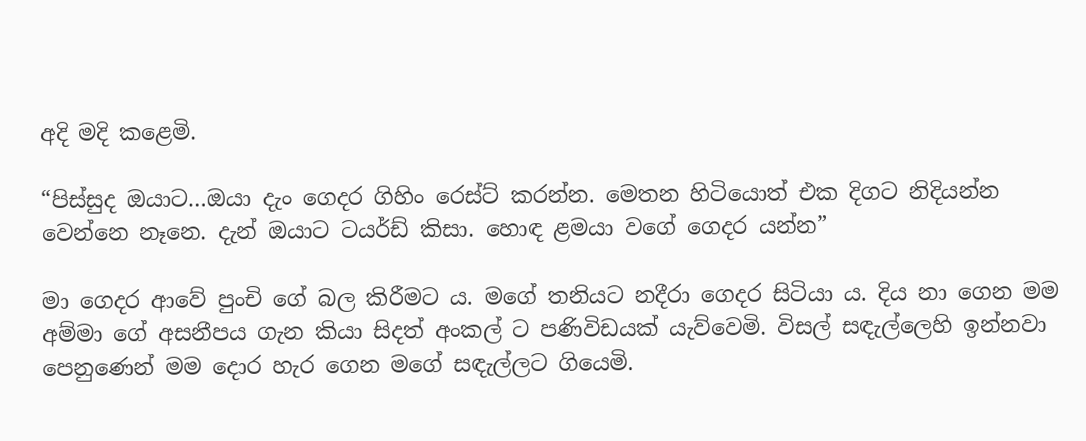අදි මදි කළෙමි.

“පිස්සුද ඔයාට…ඔයා දැං ගෙදර ගිහිං රෙස්ට් කරන්න. මෙතන හිටියොත් එක දිගට නිදියන්න වෙන්නෙ නෑනෙ. දැන් ඔයාට ටයර්ඩ් කිසා. හොඳ ළමයා වගේ ගෙදර යන්න”

මා ගෙදර ආවේ පුංචි ගේ බල කිරීමට ය. මගේ තනියට නදීරා ගෙදර සිටියා ය. දිය නා ගෙන මම අම්මා ගේ අසනීපය ගැන කියා සිදත් අංකල් ට පණිවිඩයක් යැව්වෙමි. විසල් සඳැල්ලෙහි ඉන්නවා පෙනුණෙන් මම දොර හැර ගෙන මගේ සඳැල්ලට ගියෙමි.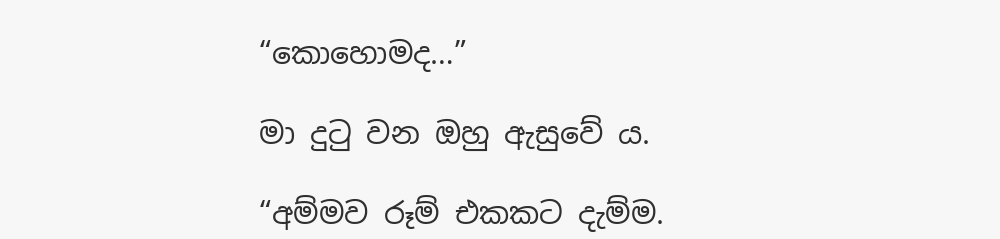“කොහොමද…”

මා දුටු වන ඔහු ඇසුවේ ය.

“අම්මව රූම් එකකට දැම්ම.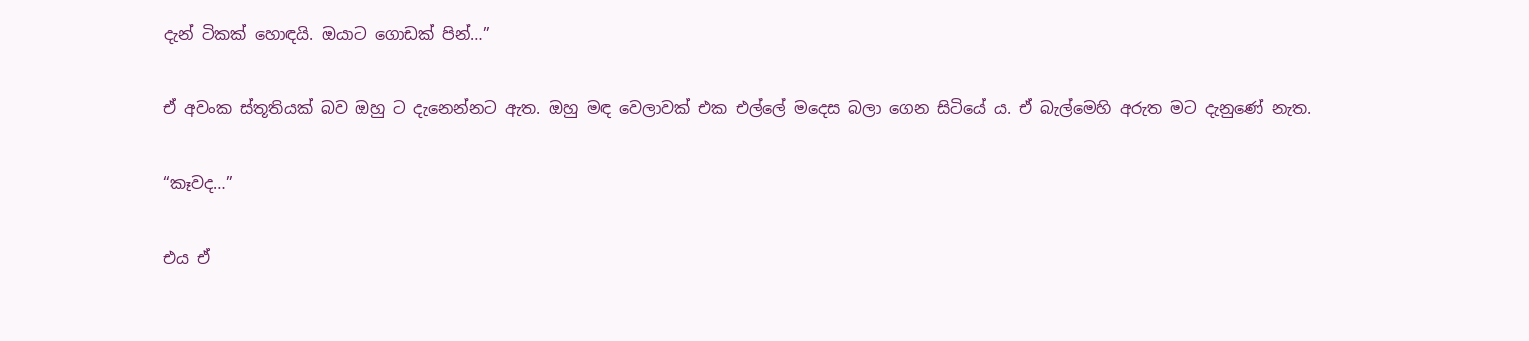දැන් ටිකක් හොඳයි. ඔයාට ගොඩක් පින්…”

ඒ අවංක ස්තූතියක් බව ඔහු ට දැනෙන්නට ඇත. ඔහු මඳ වෙලාවක් එක එල්ලේ මදෙස බලා ගෙන සිටියේ ය. ඒ බැල්මෙහි අරුත මට දැනුණේ නැත.

“කෑවද…”

එය ඒ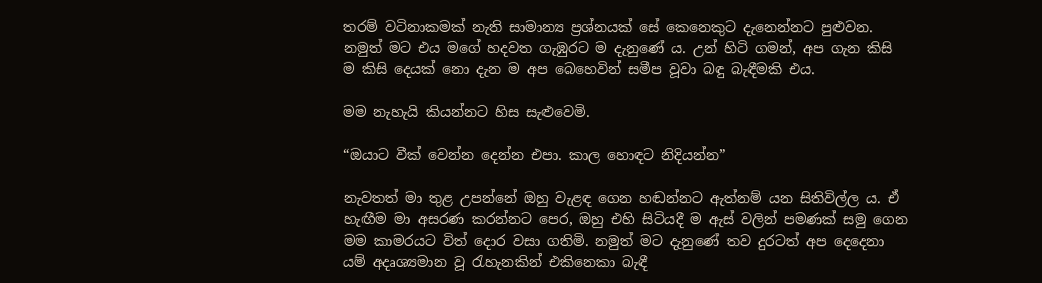තරම් වටිනාකමක් නැති සාමාන්‍ය ප්‍රශ්නයක් සේ කෙනෙකුට දැනෙන්නට පුළුවන. නමුත් මට එය මගේ හදවත ගැඹුරට ම දැනුණේ ය. උන් හිටි ගමන්, අප ගැන කිසි ම කිසි දෙයක් නො දැන ම අප බෙහෙවින් සමීප වූවා බඳු බැඳීමකි එය.

මම නැහැයි කියන්නට හිස සැළුවෙමි.

“ඔයාට වීක් වෙන්න දෙන්න එපා. කාල හොඳට නිදියන්න”

නැවතත් මා තුළ උපන්නේ ඔහු වැළඳ ගෙන හඬන්නට ඇත්නම් යන සිතිවිල්ල ය. ඒ හැඟීම මා අසරණ කරන්නට පෙර, ඔහු එහි සිටියදී ම ඇස් වලින් පමණක් සමු ගෙන මම කාමරයට විත් දොර වසා ගතිමි. නමුත් මට දැනුණේ තව දුරටත් අප දෙදෙනා යම් අදෘශ්‍යමාන වූ රැහැනකින් එකිනෙකා බැඳී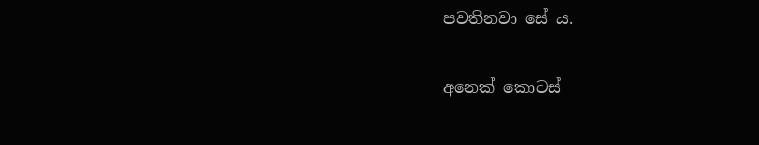පවතිනවා සේ ය.

අනෙක් කොටස්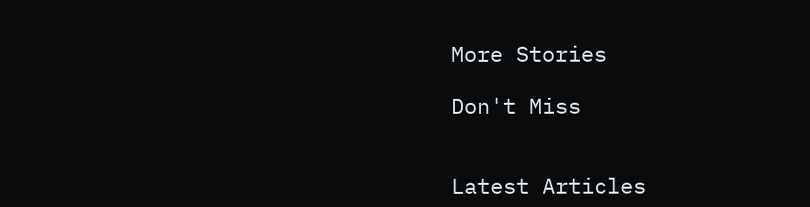More Stories

Don't Miss


Latest Articles